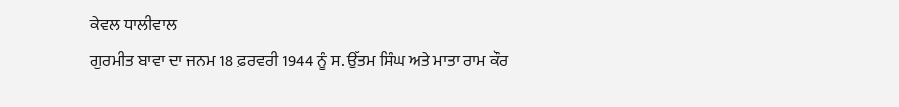ਕੇਵਲ ਧਾਲੀਵਾਲ
ਗੁਰਮੀਤ ਬਾਵਾ ਦਾ ਜਨਮ 18 ਫ਼ਰਵਰੀ 1944 ਨੂੰ ਸ. ਉੱਤਮ ਸਿੰਘ ਅਤੇ ਮਾਤਾ ਰਾਮ ਕੌਰ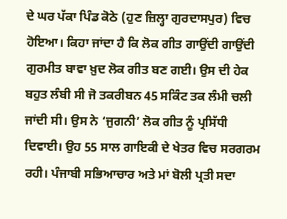ਦੇ ਘਰ ਪੱਕਾ ਪਿੰਡ ਕੋਠੇ (ਹੁਣ ਜ਼ਿਲ੍ਹਾ ਗੁਰਦਾਸਪੁਰ) ਵਿਚ ਹੋਇਆ। ਕਿਹਾ ਜਾਂਦਾ ਹੈ ਕਿ ਲੋਕ ਗੀਤ ਗਾਉਂਦੀ ਗਾਉਂਦੀ ਗੁਰਮੀਤ ਬਾਵਾ ਖ਼ੁਦ ਲੋਕ ਗੀਤ ਬਣ ਗਈ। ਉਸ ਦੀ ਹੇਕ ਬਹੁਤ ਲੰਬੀ ਸੀ ਜੋ ਤਕਰੀਬਨ 45 ਸਕਿੰਟ ਤਕ ਲੰਮੀ ਚਲੀ ਜਾਂਦੀ ਸੀ। ਉਸ ਨੇ ‘ਜੁਗਨੀ’ ਲੋਕ ਗੀਤ ਨੂੰ ਪ੍ਰਸਿੱਧੀ ਦਿਵਾਈ। ਉਹ 55 ਸਾਲ ਗਾਇਕੀ ਦੇ ਖੇਤਰ ਵਿਚ ਸਰਗਰਮ ਰਹੀ। ਪੰਜਾਬੀ ਸਭਿਆਚਾਰ ਅਤੇ ਮਾਂ ਬੋਲੀ ਪ੍ਰਤੀ ਸਦਾ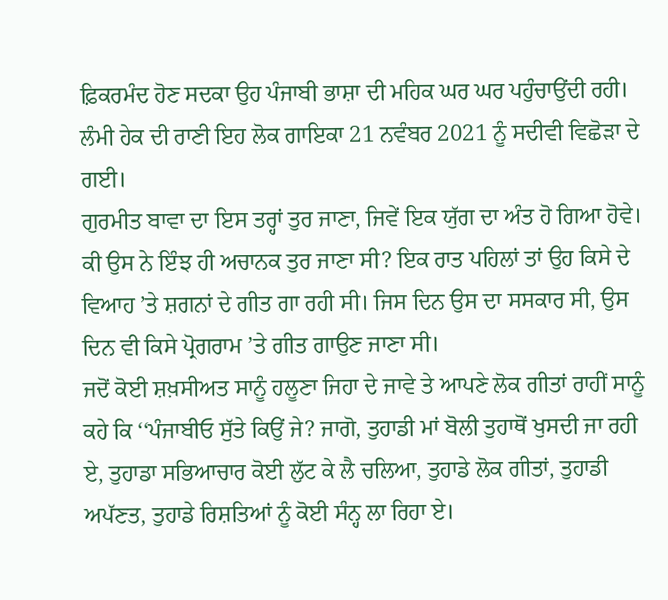ਫ਼ਿਕਰਮੰਦ ਹੋਣ ਸਦਕਾ ਉਹ ਪੰਜਾਬੀ ਭਾਸ਼ਾ ਦੀ ਮਹਿਕ ਘਰ ਘਰ ਪਹੁੰਚਾਉਂਦੀ ਰਹੀ। ਲੰਮੀ ਹੇਕ ਦੀ ਰਾਣੀ ਇਹ ਲੋਕ ਗਾਇਕਾ 21 ਨਵੰਬਰ 2021 ਨੂੰ ਸਦੀਵੀ ਵਿਛੋੜਾ ਦੇ ਗਈ।
ਗੁਰਮੀਤ ਬਾਵਾ ਦਾ ਇਸ ਤਰ੍ਹਾਂ ਤੁਰ ਜਾਣਾ, ਜਿਵੇਂ ਇਕ ਯੁੱਗ ਦਾ ਅੰਤ ਹੋ ਗਿਆ ਹੋਵੇ। ਕੀ ਉਸ ਨੇ ਇੰਝ ਹੀ ਅਚਾਨਕ ਤੁਰ ਜਾਣਾ ਸੀ? ਇਕ ਰਾਤ ਪਹਿਲਾਂ ਤਾਂ ਉਹ ਕਿਸੇ ਦੇ ਵਿਆਹ ’ਤੇ ਸ਼ਗਨਾਂ ਦੇ ਗੀਤ ਗਾ ਰਹੀ ਸੀ। ਜਿਸ ਦਿਨ ਉਸ ਦਾ ਸਸਕਾਰ ਸੀ, ਉਸ ਦਿਨ ਵੀ ਕਿਸੇ ਪ੍ਰੋਗਰਾਮ ’ਤੇ ਗੀਤ ਗਾਉਣ ਜਾਣਾ ਸੀ।
ਜਦੋਂ ਕੋਈ ਸ਼ਖ਼ਸੀਅਤ ਸਾਨੂੰ ਹਲੂਣਾ ਜਿਹਾ ਦੇ ਜਾਵੇ ਤੇ ਆਪਣੇ ਲੋਕ ਗੀਤਾਂ ਰਾਹੀਂ ਸਾਨੂੰ ਕਹੇ ਕਿ ‘‘ਪੰਜਾਬੀਓ ਸੁੱਤੇ ਕਿਉਂ ਜੇ? ਜਾਗੋ, ਤੁਹਾਡੀ ਮਾਂ ਬੋਲੀ ਤੁਹਾਥੋਂ ਖੁਸਦੀ ਜਾ ਰਹੀ ਏ, ਤੁਹਾਡਾ ਸਭਿਆਚਾਰ ਕੋਈ ਲੁੱਟ ਕੇ ਲੈ ਚਲਿਆ, ਤੁਹਾਡੇ ਲੋਕ ਗੀਤਾਂ, ਤੁਹਾਡੀ ਅਪੱਣਤ, ਤੁਹਾਡੇ ਰਿਸ਼ਤਿਆਂ ਨੂੰ ਕੋਈ ਸੰਨ੍ਹ ਲਾ ਰਿਹਾ ਏ।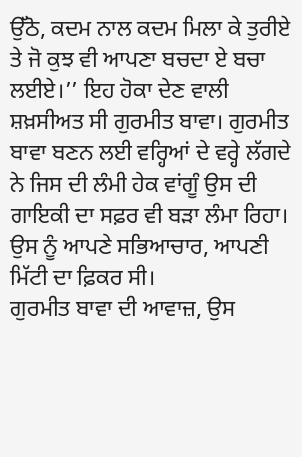ਉੱਠੋ, ਕਦਮ ਨਾਲ ਕਦਮ ਮਿਲਾ ਕੇ ਤੁਰੀਏ ਤੇ ਜੋ ਕੁਝ ਵੀ ਆਪਣਾ ਬਚਦਾ ਏ ਬਚਾ ਲਈਏ।’’ ਇਹ ਹੋਕਾ ਦੇਣ ਵਾਲੀ ਸ਼ਖ਼ਸੀਅਤ ਸੀ ਗੁਰਮੀਤ ਬਾਵਾ। ਗੁਰਮੀਤ ਬਾਵਾ ਬਣਨ ਲਈ ਵਰ੍ਹਿਆਂ ਦੇ ਵਰ੍ਹੇ ਲੱਗਦੇ ਨੇ ਜਿਸ ਦੀ ਲੰਮੀ ਹੇਕ ਵਾਂਗੂੰ ਉਸ ਦੀ ਗਾਇਕੀ ਦਾ ਸਫ਼ਰ ਵੀ ਬੜਾ ਲੰਮਾ ਰਿਹਾ। ਉਸ ਨੂੰ ਆਪਣੇ ਸਭਿਆਚਾਰ, ਆਪਣੀ ਮਿੱਟੀ ਦਾ ਫ਼ਿਕਰ ਸੀ।
ਗੁਰਮੀਤ ਬਾਵਾ ਦੀ ਆਵਾਜ਼, ਉਸ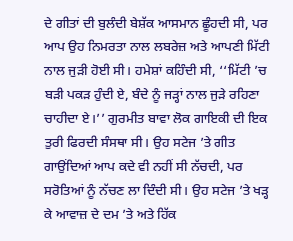ਦੇ ਗੀਤਾਂ ਦੀ ਬੁਲੰਦੀ ਬੇਸ਼ੱਕ ਆਸਮਾਨ ਛੂੰਹਦੀ ਸੀ, ਪਰ ਆਪ ਉਹ ਨਿਮਰਤਾ ਨਾਲ ਲਬਰੇਜ਼ ਅਤੇ ਆਪਣੀ ਮਿੱਟੀ ਨਾਲ ਜੁੜੀ ਹੋਈ ਸੀ। ਹਮੇਸ਼ਾਂ ਕਹਿੰਦੀ ਸੀ, ‘‘ਮਿੱਟੀ ’ਚ ਬੜੀ ਪਕੜ ਹੁੰਦੀ ਏ, ਬੰਦੇ ਨੂੰ ਜੜ੍ਹਾਂ ਨਾਲ ਜੁੜੇ ਰਹਿਣਾ ਚਾਹੀਦਾ ਏ।’’ ਗੁਰਮੀਤ ਬਾਵਾ ਲੋਕ ਗਾਇਕੀ ਦੀ ਇਕ ਤੁਰੀ ਫਿਰਦੀ ਸੰਸਥਾ ਸੀ। ਉਹ ਸਟੇਜ ’ਤੇ ਗੀਤ ਗਾਉਂਦਿਆਂ ਆਪ ਕਦੇ ਵੀ ਨਹੀਂ ਸੀ ਨੱਚਦੀ, ਪਰ ਸਰੋਤਿਆਂ ਨੂੰ ਨੱਚਣ ਲਾ ਦਿੰਦੀ ਸੀ। ਉਹ ਸਟੇਜ ’ਤੇ ਖੜ੍ਹ ਕੇ ਆਵਾਜ਼ ਦੇ ਦਮ ’ਤੇ ਅਤੇ ਹਿੱਕ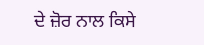ਦੇ ਜ਼ੋਰ ਨਾਲ ਕਿਸੇ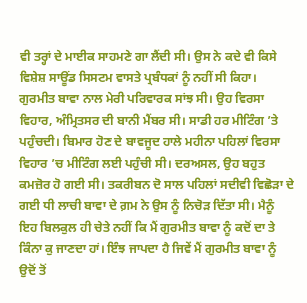ਵੀ ਤਰ੍ਹਾਂ ਦੇ ਮਾਈਕ ਸਾਹਮਣੇ ਗਾ ਲੈਂਦੀ ਸੀ। ਉਸ ਨੇ ਕਦੇ ਵੀ ਕਿਸੇ ਵਿਸ਼ੇਸ਼ ਸਾਊਂਡ ਸਿਸਟਮ ਵਾਸਤੇ ਪ੍ਰਬੰਧਕਾਂ ਨੂੰ ਨਹੀਂ ਸੀ ਕਿਹਾ।
ਗੁਰਮੀਤ ਬਾਵਾ ਨਾਲ ਮੇਰੀ ਪਰਿਵਾਰਕ ਸਾਂਝ ਸੀ। ਉਹ ਵਿਰਸਾ ਵਿਹਾਰ, ਅੰਮ੍ਰਿਤਸਰ ਦੀ ਬਾਨੀ ਮੈਂਬਰ ਸੀ। ਸਾਡੀ ਹਰ ਮੀਟਿੰਗ ’ਤੇ ਪਹੁੰਚਦੀ। ਬਿਮਾਰ ਹੋਣ ਦੇ ਬਾਵਜੂਦ ਹਾਲੇ ਮਹੀਨਾ ਪਹਿਲਾਂ ਵਿਰਸਾ ਵਿਹਾਰ ’ਚ ਮੀਟਿੰਗ ਲਈ ਪਹੁੰਚੀ ਸੀ। ਦਰਅਸਲ, ਉਹ ਬਹੁਤ ਕਮਜ਼ੋਰ ਹੋ ਗਈ ਸੀ। ਤਕਰੀਬਨ ਦੋ ਸਾਲ ਪਹਿਲਾਂ ਸਦੀਵੀ ਵਿਛੋੜਾ ਦੇ ਗਈ ਧੀ ਲਾਚੀ ਬਾਵਾ ਦੇ ਗ਼ਮ ਨੇ ਉਸ ਨੂੰ ਨਿਚੋੜ ਦਿੱਤਾ ਸੀ। ਮੈਨੂੰ ਇਹ ਬਿਲਕੁਲ ਹੀ ਚੇਤੇ ਨਹੀਂ ਕਿ ਮੈਂ ਗੁਰਮੀਤ ਬਾਵਾ ਨੂੰ ਕਦੋਂ ਦਾ ਤੇ ਕਿੰਨਾ ਕੁ ਜਾਣਦਾ ਹਾਂ। ਇੰਝ ਜਾਪਦਾ ਹੈ ਜਿਵੇਂ ਮੈਂ ਗੁਰਮੀਤ ਬਾਵਾ ਨੂੰ ਉਦੋਂ ਤੋਂ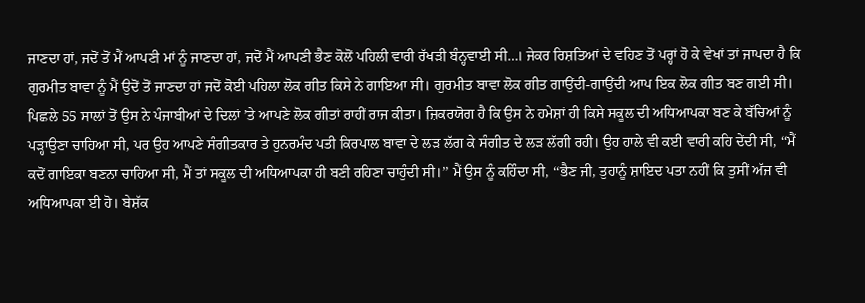ਜਾਣਦਾ ਹਾਂ, ਜਦੋਂ ਤੋਂ ਮੈਂ ਆਪਣੀ ਮਾਂ ਨੂੰ ਜਾਣਦਾ ਹਾਂ, ਜਦੋਂ ਮੈਂ ਆਪਣੀ ਭੈਣ ਕੋਲੋਂ ਪਹਿਲੀ ਵਾਰੀ ਰੱਖੜੀ ਬੰਨ੍ਹਵਾਈ ਸੀ…। ਜੇਕਰ ਰਿਸ਼ਤਿਆਂ ਦੇ ਵਹਿਣ ਤੋਂ ਪਰ੍ਹਾਂ ਹੋ ਕੇ ਵੇਖਾਂ ਤਾਂ ਜਾਪਦਾ ਹੈ ਕਿ ਗੁਰਮੀਤ ਬਾਵਾ ਨੂੰ ਮੈਂ ਉਦੋਂ ਤੋਂ ਜਾਣਦਾ ਹਾਂ ਜਦੋਂ ਕੋਈ ਪਹਿਲਾ ਲੋਕ ਗੀਤ ਕਿਸੇ ਨੇ ਗਾਇਆ ਸੀ। ਗੁਰਮੀਤ ਬਾਵਾ ਲੋਕ ਗੀਤ ਗਾਉਂਦੀ-ਗਾਉਂਦੀ ਆਪ ਇਕ ਲੋਕ ਗੀਤ ਬਣ ਗਈ ਸੀ। ਪਿਛਲੇ 55 ਸਾਲਾਂ ਤੋਂ ਉਸ ਨੇ ਪੰਜਾਬੀਆਂ ਦੇ ਦਿਲਾਂ ’ਤੇ ਆਪਣੇ ਲੋਕ ਗੀਤਾਂ ਰਾਹੀਂ ਰਾਜ ਕੀਤਾ। ਜ਼ਿਕਰਯੋਗ ਹੈ ਕਿ ਉਸ ਨੇ ਹਮੇਸ਼ਾਂ ਹੀ ਕਿਸੇ ਸਕੂਲ ਦੀ ਅਧਿਆਪਕਾ ਬਣ ਕੇ ਬੱਚਿਆਂ ਨੂੰ ਪੜ੍ਹਾਉਣਾ ਚਾਹਿਆ ਸੀ, ਪਰ ਉਹ ਆਪਣੇ ਸੰਗੀਤਕਾਰ ਤੇ ਹੁਨਰਮੰਦ ਪਤੀ ਕਿਰਪਾਲ ਬਾਵਾ ਦੇ ਲੜ ਲੱਗ ਕੇ ਸੰਗੀਤ ਦੇ ਲੜ ਲੱਗੀ ਰਹੀ। ਉਹ ਹਾਲੇ ਵੀ ਕਈ ਵਾਰੀ ਕਹਿ ਦੇਂਦੀ ਸੀ, ‘‘ਮੈਂ ਕਦੋਂ ਗਾਇਕਾ ਬਣਨਾ ਚਾਹਿਆ ਸੀ, ਮੈਂ ਤਾਂ ਸਕੂਲ ਦੀ ਅਧਿਆਪਕਾ ਹੀ ਬਣੀ ਰਹਿਣਾ ਚਾਹੁੰਦੀ ਸੀ।’’ ਮੈਂ ਉਸ ਨੂੰ ਕਹਿੰਦਾ ਸੀ, ‘‘ਭੈਣ ਜੀ, ਤੁਹਾਨੂੰ ਸ਼ਾਇਦ ਪਤਾ ਨਹੀਂ ਕਿ ਤੁਸੀਂ ਅੱਜ ਵੀ ਅਧਿਆਪਕਾ ਈ ਹੋ। ਬੇਸ਼ੱਕ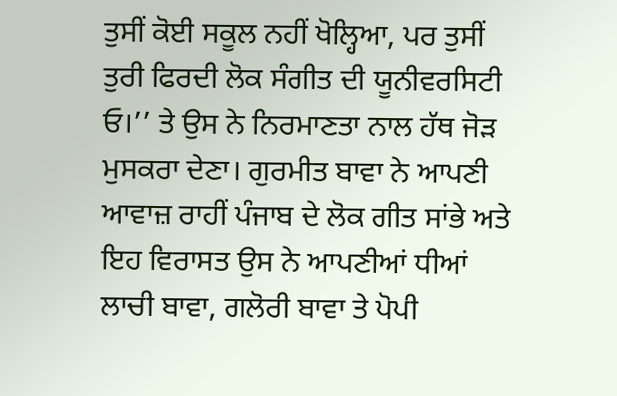ਤੁਸੀਂ ਕੋਈ ਸਕੂਲ ਨਹੀਂ ਖੋਲ੍ਹਿਆ, ਪਰ ਤੁਸੀਂ ਤੁਰੀ ਫਿਰਦੀ ਲੋਕ ਸੰਗੀਤ ਦੀ ਯੂਨੀਵਰਸਿਟੀ ਓ।’’ ਤੇ ਉਸ ਨੇ ਨਿਰਮਾਣਤਾ ਨਾਲ ਹੱਥ ਜੋੜ ਮੁਸਕਰਾ ਦੇਣਾ। ਗੁਰਮੀਤ ਬਾਵਾ ਨੇ ਆਪਣੀ ਆਵਾਜ਼ ਰਾਹੀਂ ਪੰਜਾਬ ਦੇ ਲੋਕ ਗੀਤ ਸਾਂਭੇ ਅਤੇ ਇਹ ਵਿਰਾਸਤ ਉਸ ਨੇ ਆਪਣੀਆਂ ਧੀਆਂ ਲਾਚੀ ਬਾਵਾ, ਗਲੋਰੀ ਬਾਵਾ ਤੇ ਪੋਪੀ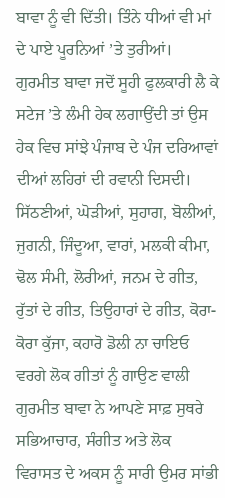ਬਾਵਾ ਨੂੰ ਵੀ ਦਿੱਤੀ। ਤਿੰਨੇ ਧੀਆਂ ਵੀ ਮਾਂ ਦੇ ਪਾਏ ਪੂਰਨਿਆਂ ’ਤੇ ਤੁਰੀਆਂ।
ਗੁਰਮੀਤ ਬਾਵਾ ਜਦੋਂ ਸੂਹੀ ਫੁਲਕਾਰੀ ਲੈ ਕੇ ਸਟੇਜ ’ਤੇ ਲੰਮੀ ਹੇਕ ਲਗਾਉਂਦੀ ਤਾਂ ਉਸ ਹੇਕ ਵਿਚ ਸਾਂਝੇ ਪੰਜਾਬ ਦੇ ਪੰਜ ਦਰਿਆਵਾਂ ਦੀਆਂ ਲਹਿਰਾਂ ਦੀ ਰਵਾਨੀ ਦਿਸਦੀ। ਸਿੱਠਣੀਆਂ, ਘੋੜੀਆਂ, ਸੁਹਾਗ, ਬੋਲੀਆਂ, ਜੁਗਨੀ, ਜਿੰਦੂਆ, ਵਾਰਾਂ, ਮਲਕੀ ਕੀਮਾ, ਢੋਲ ਸੰਮੀ, ਲੋਰੀਆਂ, ਜਨਮ ਦੇ ਗੀਤ, ਰੁੱਤਾਂ ਦੇ ਗੀਤ, ਤਿਉਹਾਰਾਂ ਦੇ ਗੀਤ, ਕੋਰਾ-ਕੋਰਾ ਕੁੱਜਾ, ਕਹਾਰੋ ਡੋਲੀ ਨਾ ਚਾਇਓ ਵਰਗੇ ਲੋਕ ਗੀਤਾਂ ਨੂੰ ਗਾਉਣ ਵਾਲੀ ਗੁਰਮੀਤ ਬਾਵਾ ਨੇ ਆਪਣੇ ਸਾਫ਼ ਸੁਥਰੇ ਸਭਿਆਚਾਰ, ਸੰਗੀਤ ਅਤੇ ਲੋਕ ਵਿਰਾਸਤ ਦੇ ਅਕਸ ਨੂੰ ਸਾਰੀ ਉਮਰ ਸਾਂਭੀ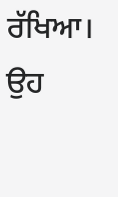ਰੱਖਿਆ। ਉਹ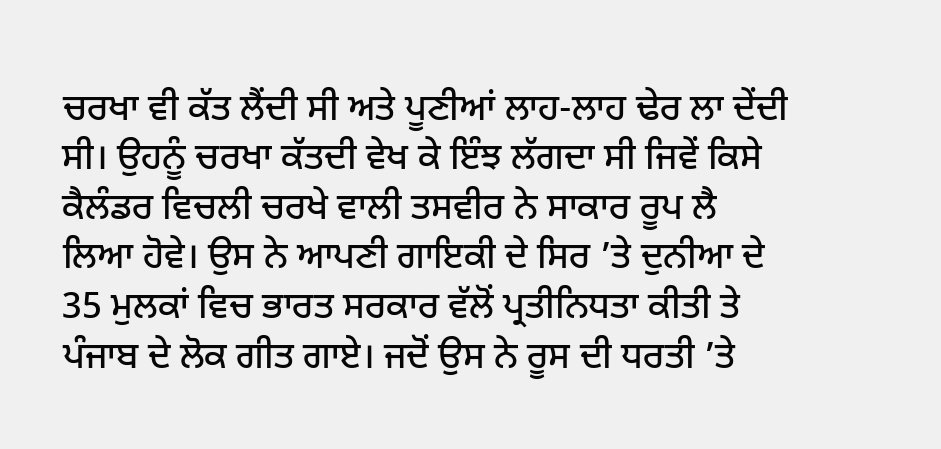ਚਰਖਾ ਵੀ ਕੱਤ ਲੈਂਦੀ ਸੀ ਅਤੇ ਪੂਣੀਆਂ ਲਾਹ-ਲਾਹ ਢੇਰ ਲਾ ਦੇਂਦੀ ਸੀ। ਉਹਨੂੰ ਚਰਖਾ ਕੱਤਦੀ ਵੇਖ ਕੇ ਇੰਝ ਲੱਗਦਾ ਸੀ ਜਿਵੇਂ ਕਿਸੇ ਕੈਲੰਡਰ ਵਿਚਲੀ ਚਰਖੇ ਵਾਲੀ ਤਸਵੀਰ ਨੇ ਸਾਕਾਰ ਰੂਪ ਲੈ ਲਿਆ ਹੋਵੇ। ਉਸ ਨੇ ਆਪਣੀ ਗਾਇਕੀ ਦੇ ਸਿਰ ’ਤੇ ਦੁਨੀਆ ਦੇ 35 ਮੁਲਕਾਂ ਵਿਚ ਭਾਰਤ ਸਰਕਾਰ ਵੱਲੋਂ ਪ੍ਰਤੀਨਿਧਤਾ ਕੀਤੀ ਤੇ ਪੰਜਾਬ ਦੇ ਲੋਕ ਗੀਤ ਗਾਏ। ਜਦੋਂ ਉਸ ਨੇ ਰੂਸ ਦੀ ਧਰਤੀ ’ਤੇ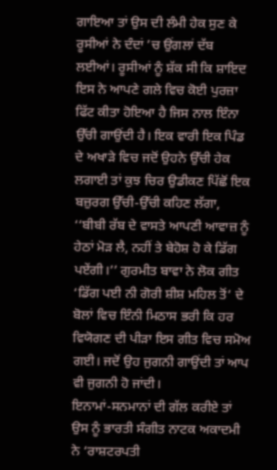ਗਾਇਆ ਤਾਂ ਉਸ ਦੀ ਲੰਮੀ ਹੇਕ ਸੁਣ ਕੇ ਰੂਸੀਆਂ ਨੇ ਦੰਦਾਂ ’ਚ ਉਂਗਲਾਂ ਦੱਬ ਲਈਆਂ। ਰੂਸੀਆਂ ਨੂੰ ਸ਼ੱਕ ਸੀ ਕਿ ਸ਼ਾਇਦ ਇਸ ਨੇ ਆਪਣੇ ਗਲੇ ਵਿਚ ਕੋਈ ਪੁਰਜ਼ਾ ਫਿੱਟ ਕੀਤਾ ਹੋਇਆ ਹੈ ਜਿਸ ਨਾਲ ਇੰਨਾ ਉੱਚੀ ਗਾਉਂਦੀ ਹੈ। ਇਕ ਵਾਰੀ ਇਕ ਪਿੰਡ ਦੇ ਅਖਾੜੇ ਵਿਚ ਜਦੋਂ ਉਹਨੇ ਉੱਚੀ ਹੇਕ ਲਗਾਈ ਤਾਂ ਕੁਝ ਚਿਰ ਉਡੀਕਣ ਪਿੱਛੋਂ ਇਕ ਬਜ਼ੁਰਗ ਉੱਚੀ-ਉੱਚੀ ਕਹਿਣ ਲੱਗਾ, ‘‘ਬੀਬੀ ਰੱਬ ਦੇ ਵਾਸਤੇ ਆਪਣੀ ਆਵਾਜ਼ ਨੂੰ ਹੇਠਾਂ ਮੋੜ ਲੈ, ਨਹੀਂ ਤੇ ਬੇਹੋਸ਼ ਹੋ ਕੇ ਡਿੱਗ ਪਏਂਗੀ।’’ ਗੁਰਮੀਤ ਬਾਵਾ ਨੇ ਲੋਕ ਗੀਤ ‘ਡਿੱਗ ਪਈ ਨੀ ਗੋਰੀ ਸ਼ੀਸ਼ ਮਹਿਲ ਤੋਂ’ ਦੇ ਬੋਲਾਂ ਵਿਚ ਇੰਨੀ ਮਿਠਾਸ ਭਰੀ ਕਿ ਹਰ ਵਿਯੋਗਣ ਦੀ ਪੀੜਾ ਇਸ ਗੀਤ ਵਿਚ ਸਮੋਅ ਗਈ। ਜਦੋਂ ਉਹ ਜੁਗਨੀ ਗਾਉਂਦੀ ਤਾਂ ਆਪ ਵੀ ਜੁਗਨੀ ਹੋ ਜਾਂਦੀ।
ਇਨਾਮਾਂ-ਸਨਮਾਨਾਂ ਦੀ ਗੱਲ ਕਰੀਏ ਤਾਂ ਉਸ ਨੂੰ ਭਾਰਤੀ ਸੰਗੀਤ ਨਾਟਕ ਅਕਾਦਮੀ ਨੇ ‘ਰਾਸ਼ਟਰਪਤੀ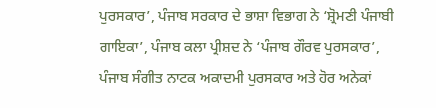ਪੁਰਸਕਾਰ’, ਪੰਜਾਬ ਸਰਕਾਰ ਦੇ ਭਾਸ਼ਾ ਵਿਭਾਗ ਨੇ ‘ਸ਼੍ਰੋਮਣੀ ਪੰਜਾਬੀ ਗਾਇਕਾ’, ਪੰਜਾਬ ਕਲਾ ਪ੍ਰੀਸ਼ਦ ਨੇ ‘ਪੰਜਾਬ ਗੌਰਵ ਪੁਰਸਕਾਰ’, ਪੰਜਾਬ ਸੰਗੀਤ ਨਾਟਕ ਅਕਾਦਮੀ ਪੁਰਸਕਾਰ ਅਤੇ ਹੋਰ ਅਨੇਕਾਂ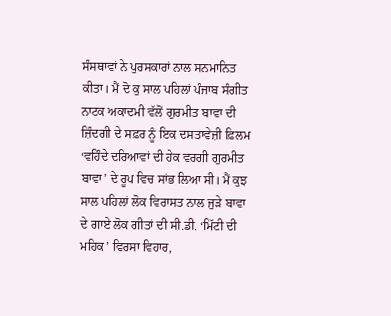ਸੰਸਥਾਵਾਂ ਨੇ ਪੁਰਸਕਾਰਾਂ ਨਾਲ ਸਨਮਾਨਿਤ ਕੀਤਾ। ਮੈਂ ਦੋ ਕੁ ਸਾਲ ਪਹਿਲਾਂ ਪੰਜਾਬ ਸੰਗੀਤ ਨਾਟਕ ਅਕਾਦਮੀ ਵੱਲੋਂ ਗੁਰਮੀਤ ਬਾਵਾ ਦੀ ਜ਼ਿੰਦਗੀ ਦੇ ਸਫ਼ਰ ਨੂੰ ਇਕ ਦਸਤਾਵੇਜ਼ੀ ਫ਼ਿਲਮ ‘ਵਹਿੰਦੇ ਦਰਿਆਵਾਂ ਦੀ ਹੇਕ ਵਰਗੀ ਗੁਰਮੀਤ ਬਾਵਾ’ ਦੇ ਰੂਪ ਵਿਚ ਸਾਂਭ ਲਿਆ ਸੀ। ਮੈਂ ਕੁਝ ਸਾਲ ਪਹਿਲਾਂ ਲੋਕ ਵਿਰਾਸਤ ਨਾਲ ਜੁੜੇ ਬਾਵਾ ਦੇ ਗਾਏ ਲੋਕ ਗੀਤਾਂ ਦੀ ਸੀ.ਡੀ. ‘ਮਿੱਟੀ ਦੀ ਮਹਿਕ’ ਵਿਰਸਾ ਵਿਹਾਰ,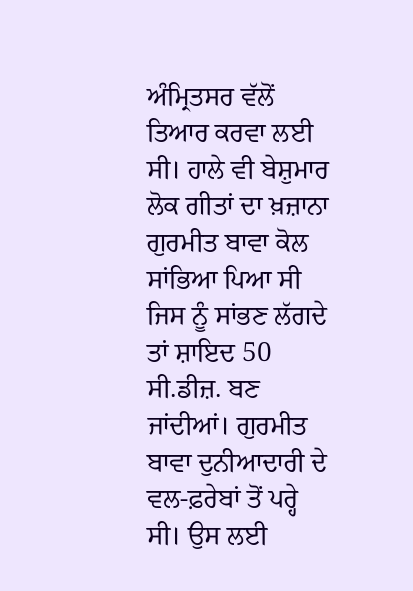ਅੰਮ੍ਰਿਤਸਰ ਵੱਲੋਂ ਤਿਆਰ ਕਰਵਾ ਲਈ ਸੀ। ਹਾਲੇ ਵੀ ਬੇਸ਼ੁਮਾਰ ਲੋਕ ਗੀਤਾਂ ਦਾ ਖ਼ਜ਼ਾਨਾ ਗੁਰਮੀਤ ਬਾਵਾ ਕੋਲ ਸਾਂਭਿਆ ਪਿਆ ਸੀ ਜਿਸ ਨੂੰ ਸਾਂਭਣ ਲੱਗਦੇ ਤਾਂ ਸ਼ਾਇਦ 50 ਸੀ.ਡੀਜ਼. ਬਣ ਜਾਂਦੀਆਂ। ਗੁਰਮੀਤ ਬਾਵਾ ਦੁਨੀਆਦਾਰੀ ਦੇ ਵਲ-ਫ਼ਰੇਬਾਂ ਤੋਂ ਪਰ੍ਹੇ ਸੀ। ਉਸ ਲਈ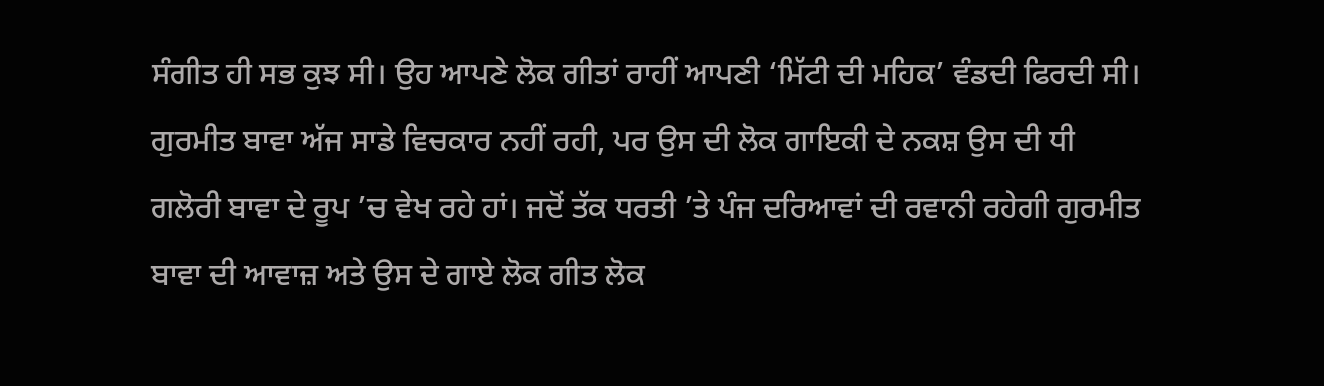ਸੰਗੀਤ ਹੀ ਸਭ ਕੁਝ ਸੀ। ਉਹ ਆਪਣੇ ਲੋਕ ਗੀਤਾਂ ਰਾਹੀਂ ਆਪਣੀ ‘ਮਿੱਟੀ ਦੀ ਮਹਿਕ’ ਵੰਡਦੀ ਫਿਰਦੀ ਸੀ।
ਗੁਰਮੀਤ ਬਾਵਾ ਅੱਜ ਸਾਡੇ ਵਿਚਕਾਰ ਨਹੀਂ ਰਹੀ, ਪਰ ਉਸ ਦੀ ਲੋਕ ਗਾਇਕੀ ਦੇ ਨਕਸ਼ ਉਸ ਦੀ ਧੀ ਗਲੋਰੀ ਬਾਵਾ ਦੇ ਰੂਪ ’ਚ ਵੇਖ ਰਹੇ ਹਾਂ। ਜਦੋਂ ਤੱਕ ਧਰਤੀ ’ਤੇ ਪੰਜ ਦਰਿਆਵਾਂ ਦੀ ਰਵਾਨੀ ਰਹੇਗੀ ਗੁਰਮੀਤ ਬਾਵਾ ਦੀ ਆਵਾਜ਼ ਅਤੇ ਉਸ ਦੇ ਗਾਏ ਲੋਕ ਗੀਤ ਲੋਕ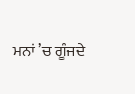ਮਨਾਂ ’ਚ ਗੂੰਜਦੇ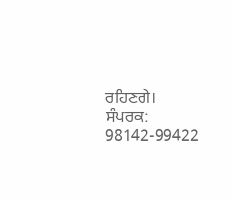ਰਹਿਣਗੇ।
ਸੰਪਰਕ: 98142-99422